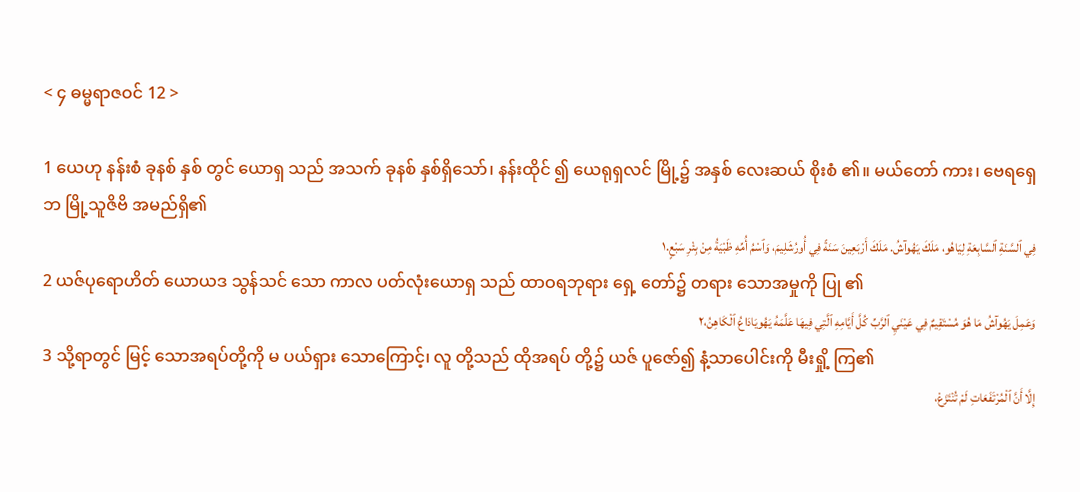< ၄ ဓမ္မရာဇဝင် 12 >

1 ယေဟု နန်းစံ ခုနစ် နှစ် တွင် ယောရှ သည် အသက် ခုနစ် နှစ်ရှိသော်၊ နန်းထိုင် ၍ ယေရုရှလင် မြို့၌ အနှစ် လေးဆယ် စိုးစံ ၏။ မယ်တော် ကား၊ ဗေရရှေဘ မြို့သူဇိဗိ အမည်ရှိ၏
فِي ٱلسَّنَةِ ٱلسَّابِعَةِ لِيَاهُو، مَلَكَ يَهُوآشُ. مَلَكَ أَرْبَعِينَ سَنَةً فِي أُورُشَلِيمَ، وَٱسْمُ أُمِّهِ ظَبْيَةُ مِنْ بِئْرِ سَبْعٍ.١
2 ယဇ်ပုရောဟိတ် ယောယဒ သွန်သင် သော ကာလ ပတ်လုံးယောရှ သည် ထာဝရဘုရား ရှေ့ တော်၌ တရား သောအမှုကို ပြု ၏
وَعَمِلَ يَهُوآشُ مَا هُوَ مُسْتَقِيمٌ فِي عَيْنَيِ ٱلرَّبِّ كُلَّ أَيَّامِهِ ٱلَّتِي فِيهَا عَلَّمَهُ يَهُويَادَاعُ ٱلْكَاهِنُ،٢
3 သို့ရာတွင် မြင့် သောအရပ်တို့ကို မ ပယ်ရှား သောကြောင့်၊ လူ တို့သည် ထိုအရပ် တို့၌ ယဇ် ပူဇော်၍ နံ့သာပေါင်းကို မီးရှို့ ကြ၏
إِلَّا أَنَّ ٱلْمُرْتَفَعَاتِ لَمْ تُنْتَزَعْ،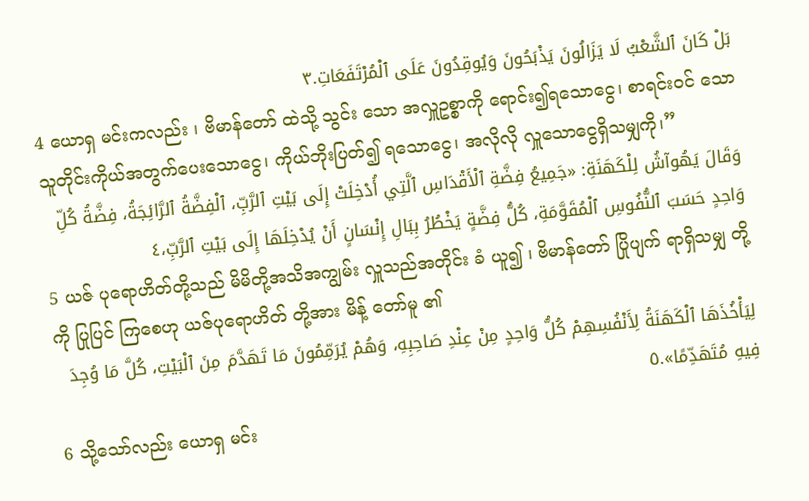بَلْ كَانَ ٱلشَّعْبُ لَا يَزَالُونَ يَذْبَحُونَ وَيُوقِدُونَ عَلَى ٱلْمُرْتَفَعَاتِ.٣
4 ယောရှ မင်းကလည်း ၊ ဗိမာန်တော် ထဲသို့ သွင်း သော အလှူဥစ္စာကို ရောင်း၍ရသောငွေ၊ စာရင်းဝင် သောသူတိုင်းကိုယ်အတွက်ပေးသောငွေ၊ ကိုယ်ဘိုးပြတ်၍ ရသောငွေ၊ အလိုလို လှူသောငွေရှိသမျှကို၊”
وَقَالَ يَهُوآشُ لِلْكَهَنَةِ: «جَمِيعُ فِضَّةِ ٱلْأَقْدَاسِ ٱلَّتِي أُدْخِلَتْ إِلَى بَيْتِ ٱلرَّبِّ، ٱلْفِضَّةُ ٱلرَّائِجَةُ، فِضَّةُ كُلِّ وَاحِدٍ حَسَبَ ٱلنُّفُوسِ ٱلْمُقَوَّمَةِ، كُلُّ فِضَّةٍ يَخْطُرُ بِبَالِ إِنْسَانٍ أَنْ يُدْخِلَهَا إِلَى بَيْتِ ٱلرَّبِّ،٤
5 ယဇ် ပုရောဟိတ်တို့သည် မိမိတို့အသိအကျွမ်း လှူသည်အတိုင်း ခံ ယူ၍ ၊ ဗိမာန်တော် ပြိုပျက် ရာရှိသမျှ တို့ကို ပြုပြင် ကြစေဟု ယဇ်ပုရောဟိတ် တို့အား မိန့် တော်မူ ၏
لِيَأْخُذَهَا ٱلْكَهَنَةُ لِأَنْفُسِهِمْ كُلُّ وَاحِدٍ مِنْ عِنْدِ صَاحِبِهِ، وَهُمْ يُرَمِّمُونَ مَا تَهَدَّمَ مِنَ ٱلْبَيْتِ، كُلَّ مَا وُجِدَ فِيهِ مُتَهَدِّمًا».٥
6 သို့သော်လည်း ယောရှ မင်း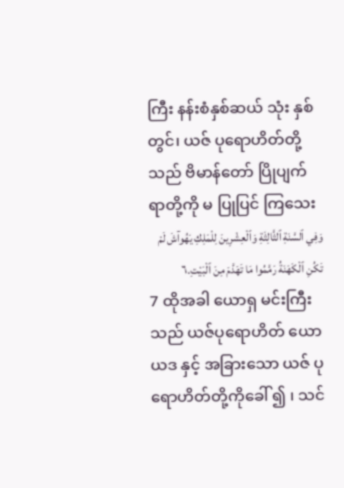ကြီး နန်းစံနှစ်ဆယ် သုံး နှစ် တွင်၊ ယဇ် ပုရောဟိတ်တို့သည် ဗိမာန်တော် ပြိုပျက် ရာတို့ကို မ ပြုပြင် ကြသေး
وَفِي ٱلسَّنَةِ ٱلثَّالِثَةِ وَٱلْعِشْرِينَ لِلْمَلِكِ يَهُوآشَ لَمْ تَكُنِ ٱلْكَهَنَةُ رَمَّمُوا مَا تَهَدَّمَ مِنَ ٱلْبَيْتِ.٦
7 ထိုအခါ ယောရှ မင်းကြီး သည် ယဇ်ပုရောဟိတ် ယောယဒ နှင့် အခြားသော ယဇ် ပုရောဟိတ်တို့ကိုခေါ် ၍ ၊ သင်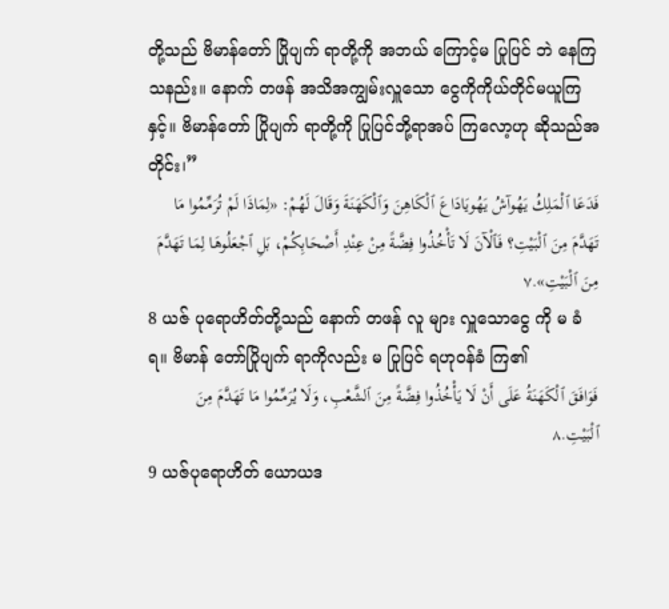တို့သည် ဗိမာန်တော် ပြိုပျက် ရာတို့ကို အဘယ် ကြောင့်မ ပြုပြင် ဘဲ နေကြသနည်း။ နောက် တဖန် အသိအကျွမ်းလှူသော ငွေကိုကိုယ်တိုင်မယူကြနှင့်။ ဗိမာန်တော် ပြိုပျက် ရာတို့ကို ပြုပြင်ဘို့ရာအပ် ကြလော့ဟု ဆိုသည်အတိုင်း၊”
فَدَعَا ٱلْمَلِكُ يَهُوآشُ يَهُويَادَاعَ ٱلْكَاهِنَ وَٱلْكَهَنَةَ وَقَالَ لَهُمْ: «لِمَاذَا لَمْ تُرَمِّمُوا مَا تَهَدَّمَ مِنَ ٱلْبَيْتِ؟ فَٱلْآنَ لَا تَأْخُذُوا فِضَّةً مِنْ عِنْدِ أَصْحَابِكُمْ، بَلِ ٱجْعَلُوهَا لِمَا تَهَدَّمَ مِنَ ٱلْبَيْتِ».٧
8 ယဇ် ပုရောဟိတ်တို့သည် နောက် တဖန် လူ များ လှူသောငွေ ကို မ ခံ ရ။ ဗိမာန် တော်ပြိုပျက် ရာကိုလည်း မ ပြုပြင် ရဟုဝန်ခံ ကြ၏
فَوَافَقَ ٱلْكَهَنَةُ عَلَى أَنْ لَا يَأْخُذُوا فِضَّةً مِنَ ٱلشَّعْبِ، وَلَا يُرَمِّمُوا مَا تَهَدَّمَ مِنَ ٱلْبَيْتِ.٨
9 ယဇ်ပုရောဟိတ် ယောယဒ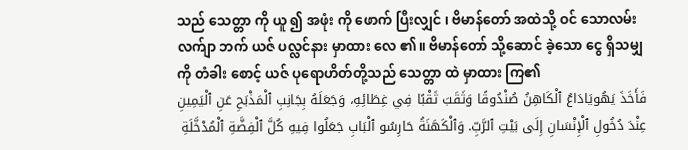သည် သေတ္တာ ကို ယူ ၍ အဖုံး ကို ဖောက် ပြီးလျှင် ၊ ဗိမာန်တော် အထဲသို့ ဝင် သောလမ်းလက်ျာ ဘက် ယဇ် ပလ္လင်နား မှာထား လေ ၏။ ဗိမာန်တော် သို့ဆောင် ခဲ့သော ငွေ ရှိသမျှ ကို တံခါး စောင့် ယဇ် ပုရောဟိတ်တို့သည် သေတ္တာ ထဲ မှာထား ကြ၏
فَأَخَذَ يَهُويَادَاعُ ٱلْكَاهِنُ صُنْدُوقًا وَثَقَبَ ثَقْبًا فِي غِطَائِهِ، وَجَعَلَهُ بِجَانِبِ ٱلْمَذْبَحِ عَنِ ٱلْيَمِينِ عِنْدَ دُخُولِ ٱلْإِنْسَانِ إِلَى بَيْتِ ٱلرَّبِّ. وَٱلْكَهَنَةُ حَارِسُو ٱلْبَابِ جَعَلُوا فِيهِ كُلَّ ٱلْفِضَّةِ ٱلْمُدْخَّلَةِ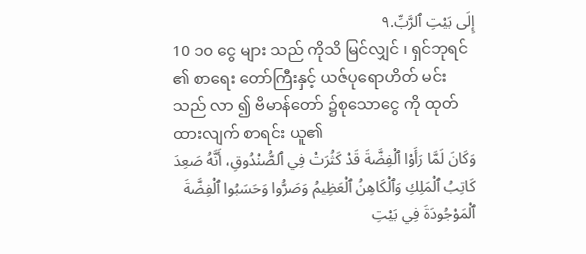إِلَى بَيْتِ ٱلرَّبِّ.٩
10 ၁၀ ငွေ များ သည် ကိုသိ မြင်လျှင် ၊ ရှင်ဘုရင် ၏ စာရေး တော်ကြီးနှင့် ယဇ်ပုရောဟိတ် မင်း သည် လာ ၍ ဗိမာန်တော် ၌စုသောငွေ ကို ထုတ် ထားလျက် စာရင်း ယူ၏
وَكَانَ لَمَّا رَأَوْا ٱلْفِضَّةَ قَدْ كَثُرَتْ فِي ٱلصُّنْدُوقِ، أَنَّهُ صَعِدَ كَاتِبُ ٱلْمَلِكِ وَٱلْكَاهِنُ ٱلْعَظِيمُ وَصَرُّوا وَحَسَبُوا ٱلْفِضَّةَ ٱلْمَوْجُودَةَ فِي بَيْتِ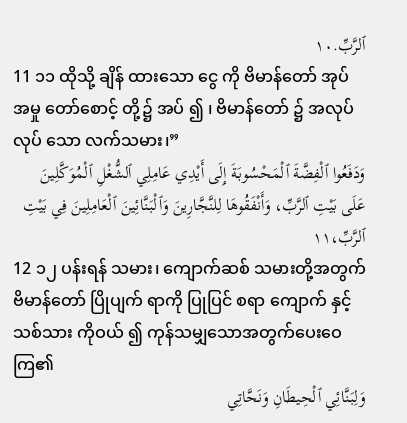ٱلرَّبِّ.١٠
11 ၁၁ ထိုသို့ ချိန် ထားသော ငွေ ကို ဗိမာန်တော် အုပ် အမှု တော်စောင့် တို့၌ အပ် ၍ ၊ ဗိမာန်တော် ၌ အလုပ် လုပ် သော လက်သမား၊”
وَدَفَعُوا ٱلْفِضَّةَ ٱلْمَحْسُوبَةَ إِلَى أَيْدِي عَامِلِي ٱلشُّغْلِ ٱلْمُوَكَّلِينَ عَلَى بَيْتِ ٱلرَّبِّ، وَأَنْفَقُوهَا لِلنَّجَّارِينَ وَٱلْبَنَّائِينَ ٱلْعَامِلِينَ فِي بَيْتِ ٱلرَّبِّ،١١
12 ၁၂ ပန်းရန် သမား၊ ကျောက်ဆစ် သမားတို့အတွက် ဗိမာန်တော် ပြိုပျက် ရာကို ပြုပြင် စရာ ကျောက် နှင့် သစ်သား ကိုဝယ် ၍ ကုန်သမျှသောအတွက်ပေးဝေကြ၏
وَلِبَنَّائِي ٱلْحِيطَانِ وَنَحَّاتِي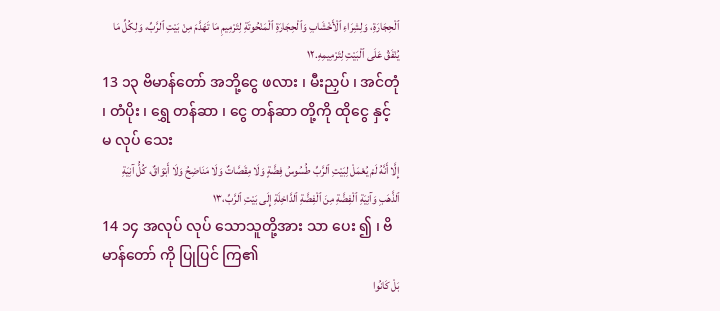ٱلْحِجَارَةِ، وَلِشِرَاءِ ٱلْأَخْشَابِ وَٱلْحِجَارَةِ ٱلْمَنْحُوتَةِ لِتَرْمِيمِ مَا تَهَدَّمَ مِنْ بَيْتِ ٱلرَّبِّ، وَلِكُلِّ مَا يُنْفَقُ عَلَى ٱلْبَيْتِ لِتَرْمِيمِهِ.١٢
13 ၁၃ ဗိမာန်တော် အဘို့ငွေ ဖလား ၊ မီးညှပ် ၊ အင်တုံ ၊ တံပိုး ၊ ရွှေ တန်ဆာ ၊ ငွေ တန်ဆာ တို့ကို ထိုငွေ နှင့် မ လုပ် သေး
إِلَّا أَنَّهُ لَمْ يُعْمَلْ لِبَيْتِ ٱلرَّبِّ طُسُوسُ فِضَّةٍ وَلَا مِقَصَّاتٌ وَلَا مَنَاضِحُ وَلَا أَبْوَاقٌ، كُلُّ آنِيَةِ ٱلذَّهَبِ وَآنِيَةِ ٱلْفِضَّةِ مِنَ ٱلْفِضَّةِ ٱلدَّاخِلَةِ إِلَى بَيْتِ ٱلرَّبِّ،١٣
14 ၁၄ အလုပ် လုပ် သောသူတို့အား သာ ပေး ၍ ၊ ဗိမာန်တော် ကို ပြုပြင် ကြ၏
بَلْ كَانُوا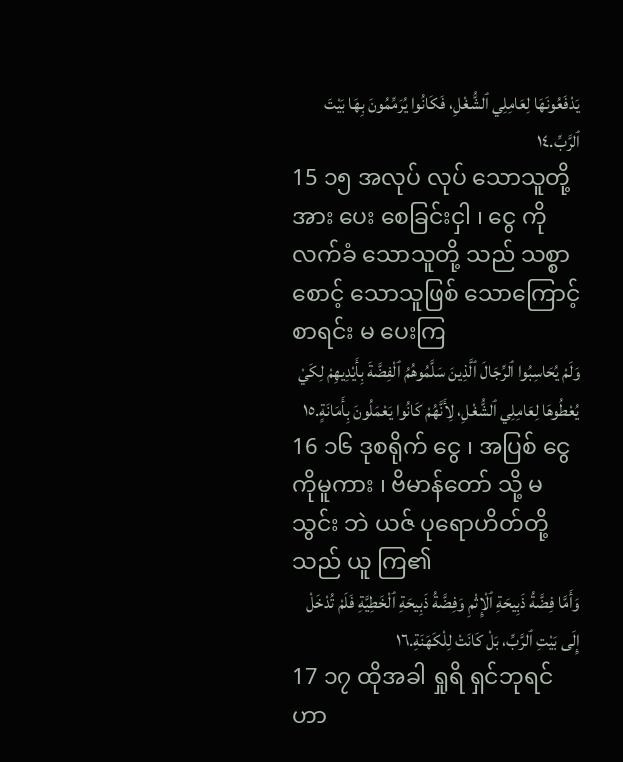يَدْفَعُونَهَا لِعَامِلِي ٱلشُّغْلِ، فَكَانُوا يُرَمِّمُونَ بِهَا بَيْتَ ٱلرَّبِّ.١٤
15 ၁၅ အလုပ် လုပ် သောသူတို့ အား ပေး စေခြင်းငှါ ၊ ငွေ ကို လက်ခံ သောသူတို့ သည် သစ္စာ စောင့် သောသူဖြစ် သောကြောင့် စာရင်း မ ပေးကြ
وَلَمْ يُحَاسِبُوا ٱلرِّجَالَ ٱلَّذِينَ سَلَّمُوهُمُ ٱلْفِضَّةَ بِأَيْدِيهِمْ لِكَيْ يُعْطُوهَا لِعَامِلِي ٱلشُّغْلِ، لِأَنَّهُمْ كَانُوا يَعْمَلُونَ بِأَمَانَةٍ.١٥
16 ၁၆ ဒုစရိုက် ငွေ ၊ အပြစ် ငွေ ကိုမူကား ၊ ဗိမာန်တော် သို့ မ သွင်း ဘဲ ယဇ် ပုရောဟိတ်တို့သည် ယူ ကြ၏
وَأَمَّا فِضَّةُ ذَبِيحَةِ ٱلْإِثْمِ وَفِضَّةُ ذَبِيحَةِ ٱلْخَطِيَّةِ فَلَمْ تُدْخَلْ إِلَى بَيْتِ ٱلرَّبِّ، بَلْ كَانَتْ لِلْكَهَنَةِ.١٦
17 ၁၇ ထိုအခါ ရှုရိ ရှင်ဘုရင် ဟာ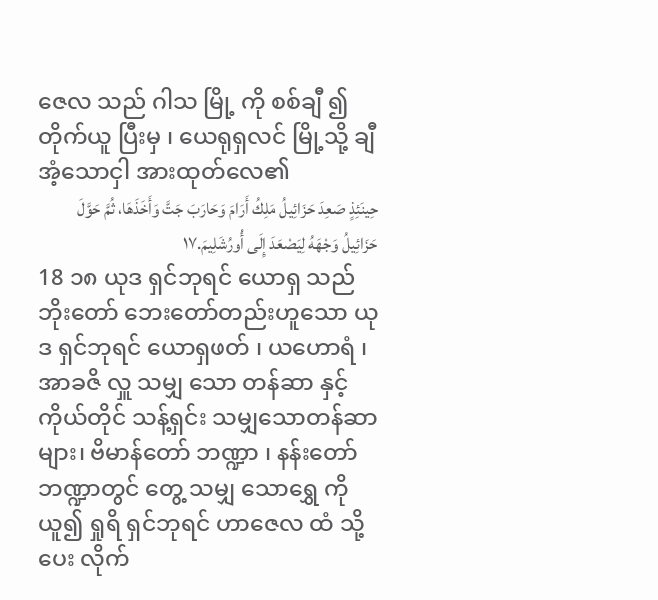ဇေလ သည် ဂါသ မြို့ ကို စစ်ချီ ၍ တိုက်ယူ ပြီးမှ ၊ ယေရုရှလင် မြို့သို့ ချီ အံ့သောငှါ အားထုတ်လေ၏
حِينَئِذٍ صَعِدَ حَزَائِيلُ مَلِكُ أَرَامَ وَحَارَبَ جَتَّ وَأَخَذَهَا، ثُمَّ حَوَّلَ حَزَائِيلُ وَجْهَهُ لِيَصْعَدَ إِلَى أُورُشَلِيمَ.١٧
18 ၁၈ ယုဒ ရှင်ဘုရင် ယောရှ သည် ဘိုးတော် ဘေးတော်တည်းဟူသော ယုဒ ရှင်ဘုရင် ယောရှဖတ် ၊ ယဟောရံ ၊ အာခဇိ လှူ သမျှ သော တန်ဆာ နှင့် ကိုယ်တိုင် သန့်ရှင်း သမျှသောတန်ဆာများ၊ ဗိမာန်တော် ဘဏ္ဍာ ၊ နန်းတော် ဘဏ္ဍာတွင် တွေ့ သမျှ သောရွှေ ကိုယူ၍ ရှုရိ ရှင်ဘုရင် ဟာဇေလ ထံ သို့ပေး လိုက်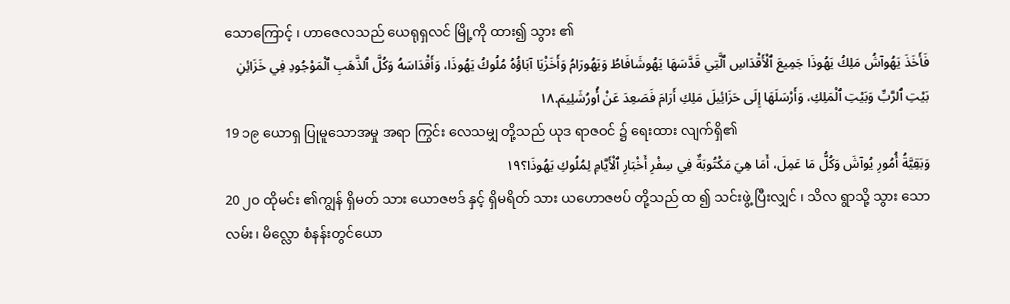သောကြောင့် ၊ ဟာဇေလသည် ယေရုရှလင် မြို့ကို ထား၍ သွား ၏
فَأَخَذَ يَهُوآشُ مَلِكُ يَهُوذَا جَمِيعَ ٱلْأَقْدَاسِ ٱلَّتِي قَدَّسَهَا يَهُوشَافَاطُ وَيَهُورَامُ وَأَخَزْيَا آبَاؤُهُ مُلُوكُ يَهُوذَا، وَأَقْدَاسَهُ وَكُلَّ ٱلذَّهَبِ ٱلْمَوْجُودِ فِي خَزَائِنِ بَيْتِ ٱلرَّبِّ وَبَيْتِ ٱلْمَلِكِ، وَأَرْسَلَهَا إِلَى حَزَائِيلَ مَلِكِ أَرَامَ فَصَعِدَ عَنْ أُورُشَلِيمَ.١٨
19 ၁၉ ယောရှ ပြုမူသောအမှု အရာ ကြွင်း လေသမျှ တို့သည် ယုဒ ရာဇဝင် ၌ ရေးထား လျက်ရှိ၏
وَبَقِيَّةُ أُمُورِ يُوآشَ وَكُلُّ مَا عَمِلَ، أَمَا هِيَ مَكْتُوبَةٌ فِي سِفْرِ أَخْبَارِ ٱلْأَيَّامِ لِمُلُوكِ يَهُوذَا؟١٩
20 ၂၀ ထိုမင်း ၏ကျွန် ရှိမတ် သား ယောဇဗဒ် နှင့် ရှိမရိတ် သား ယဟောဇဗပ် တို့သည် ထ ၍ သင်းဖွဲ့ ပြီးလျှင် ၊ သိလ ရွာသို့ သွား သောလမ်း၊ မိလ္လော စံနန်းတွင်ယော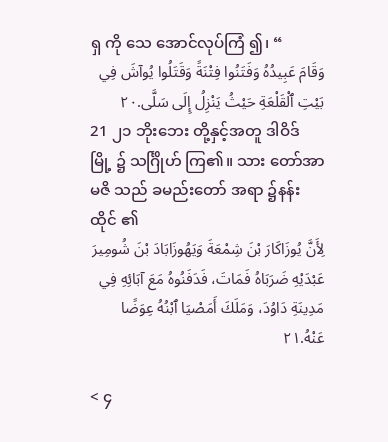ရှ ကို သေ အောင်လုပ်ကြံ ၍၊ “
وَقَامَ عَبِيدُهُ وَفَتَنُوا فِتْنَةً وَقَتَلُوا يُوآشَ فِي بَيْتِ ٱلْقَلْعَةِ حَيْثُ يَنْزِلُ إِلَى سَلَّى.٢٠
21 ၂၁ ဘိုးဘေး တို့နှင့်အတူ ဒါဝိဒ် မြို့ ၌ သင်္ဂြိုဟ် ကြ၏။ သား တော်အာမဇိ သည် ခမည်းတော် အရာ ၌နန်းထိုင် ၏
لِأَنَّ يُوزَاكَارَ بْنَ شِمْعَةَ وَيَهُوزَابَادَ بْنَ شُومِيرَ عَبْدَيْهِ ضَرَبَاهُ فَمَاتَ، فَدَفَنُوهُ مَعَ آبَائِهِ فِي مَدِينَةِ دَاوُدَ، وَمَلَكَ أَمَصْيَا ٱبْنُهُ عِوَضًا عَنْهُ.٢١

< ၄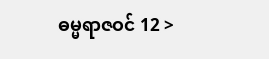ဓမ္မရာဇဝင် 12 >